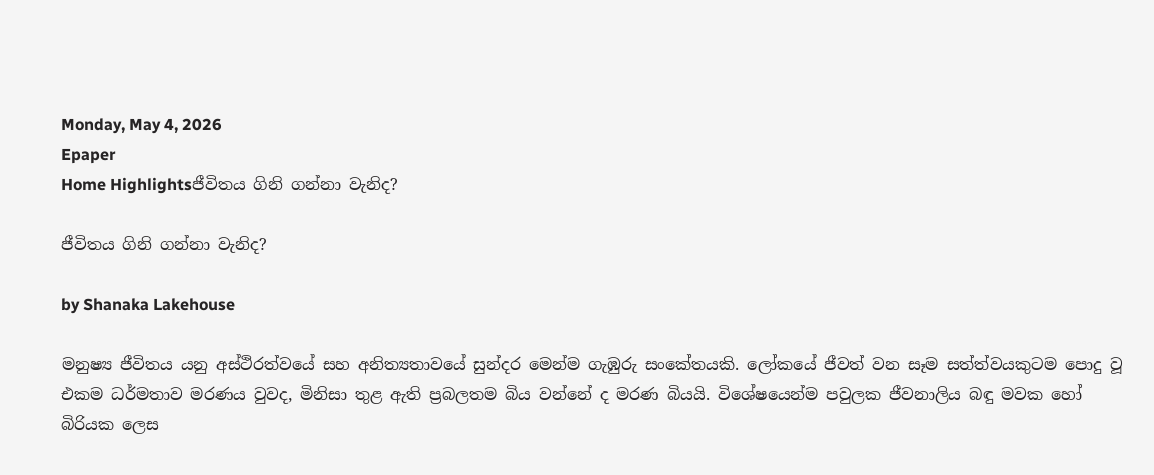Monday, May 4, 2026
Epaper
Home Highlightsජීවිතය ගිනි ගන්නා වැනිද?

ජීවිතය ගිනි ගන්නා වැනිද?

by Shanaka Lakehouse

මනුෂ්‍ය ජීවිතය යනු අස්ථිරත්වයේ සහ අනිත්‍යතාවයේ සුන්දර මෙන්ම ගැඹුරු සංකේතයකි. ලෝකයේ ජීවත් වන සෑම සත්ත්වයකුටම පොදු වූ එකම ධර්මතාව මරණය වුවද, මිනිසා තුළ ඇති ප්‍රබලතම බිය වන්නේ ද මරණ බියයි. විශේෂයෙන්ම පවුලක ජීවනාලිය බඳු මවක හෝ බිරියක ලෙස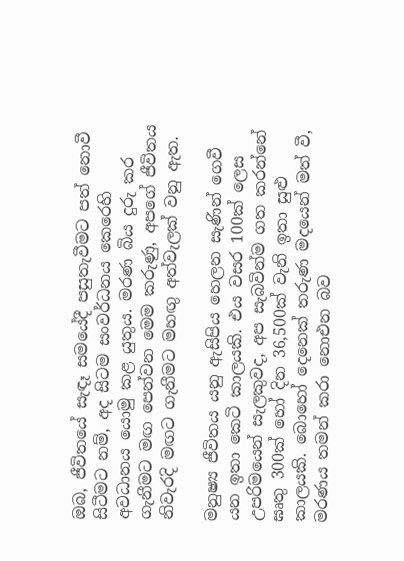ඔබ, ජීවිතයේ සැඳෑ සමයේදී පසුතැවීමට පත් නොවී සිටීමට නම්, අද සිටම සංවර්ධනය කෙරෙහි අවධානය යොමු කළ යුතුය. මරණ බිය දුරු කර ගැනීමට මඟ පෙන්වන මෙම කරුණු, අපගේ ජීවිතය නිවැරදි මඟට ගැනීමට මහඟු අත්වැලක් වනු ඇත.

මනුෂ්‍ය ජීවිතය යනු ඇසිපිය හෙලන සැණින් ගෙවී යන ඉතා කෙටි කාලයකි. එය වසර 100ක් ලෙස උපරිමයෙන් සැලකුවද, අප සැබවින්ම ගත කරන්නේ ඝෘතු 300ක් හෝ දින 36,500ක් වැනි ඉතා සුළු කාලයකි. බොහෝ දෙනෙක් තරුණ මදයෙන් මත් වී, මරණය තමන් කරා නොඑන බව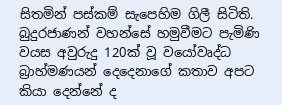සිතමින් පස්කම් සැපෙහිම ගිලී සිටිති. බුදුරජාණන් වහන්සේ හමුවීමට පැමිණි වයස අවුරුදු 120ක් වූ වයෝවෘද්ධ බ්‍රාහ්මණයන් දෙදෙනාගේ කතාව අපට කියා දෙන්නේ ද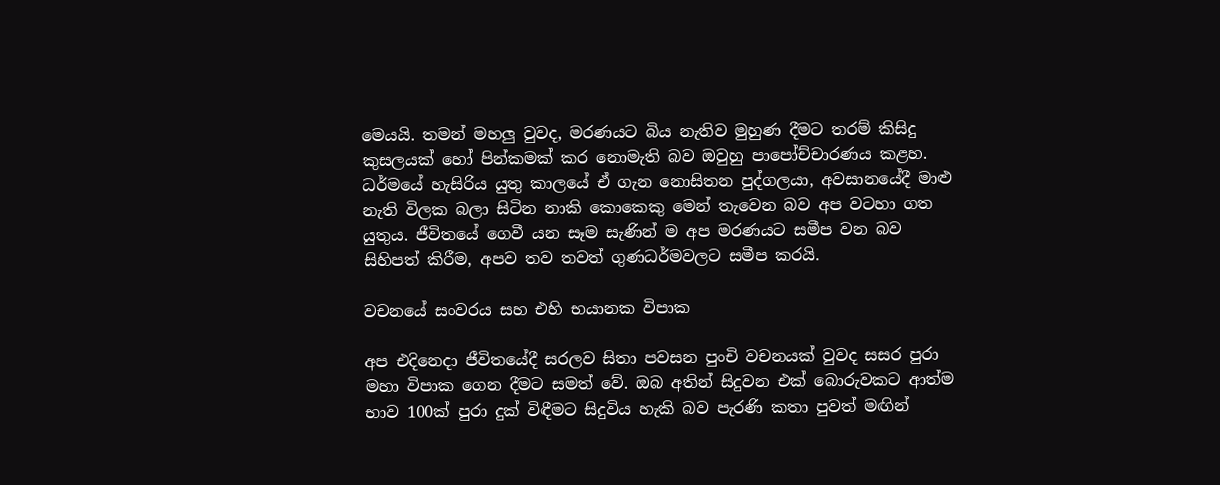මෙයයි. තමන් මහලු වුවද, මරණයට බිය නැතිව මුහුණ දීමට තරම් කිසිදු කුසලයක් හෝ පින්කමක් කර නොමැති බව ඔවුහු පාපෝච්චාරණය කළහ. ධර්මයේ හැසිරිය යුතු කාලයේ ඒ ගැන නොසිතන පුද්ගලයා, අවසානයේදී මාළු නැති විලක බලා සිටින නාකි කොකෙකු මෙන් තැවෙන බව අප වටහා ගත යුතුය. ජීවිතයේ ගෙවී යන සෑම සැණින් ම අප මරණයට සමීප වන බව සිහිපත් කිරීම, අපව තව තවත් ගුණධර්මවලට සමීප කරයි.

වචනයේ සංවරය සහ එහි භයානක විපාක

අප එදිනෙදා ජීවිතයේදී සරලව සිතා පවසන පුංචි වචනයක් වුවද සසර පුරා මහා විපාක ගෙන දීමට සමත් වේ. ඔබ අතින් සිදුවන එක් බොරුවකට ආත්ම භාව 100ක් පුරා දුක් විඳීමට සිදුවිය හැකි බව පැරණි කතා පුවත් මඟින්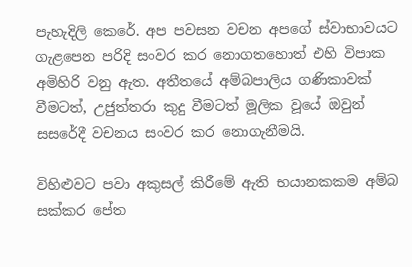පැහැදිලි කෙරේ. අප පවසන වචන අපගේ ස්වාභාවයට ගැළපෙන පරිදි සංවර කර නොගතහොත් එහි විපාක අමිහිරි වනු ඇත. අතීතයේ අම්බපාලිය ගණිකාවක් වීමටත්, උජුත්තරා කුදු වීමටත් මූලික වූයේ ඔවුන් සසරේදී වචනය සංවර කර නොගැනීමයි.

විහිළුවට පවා අකුසල් කිරීමේ ඇති භයානකකම අම්බ සක්කර පේත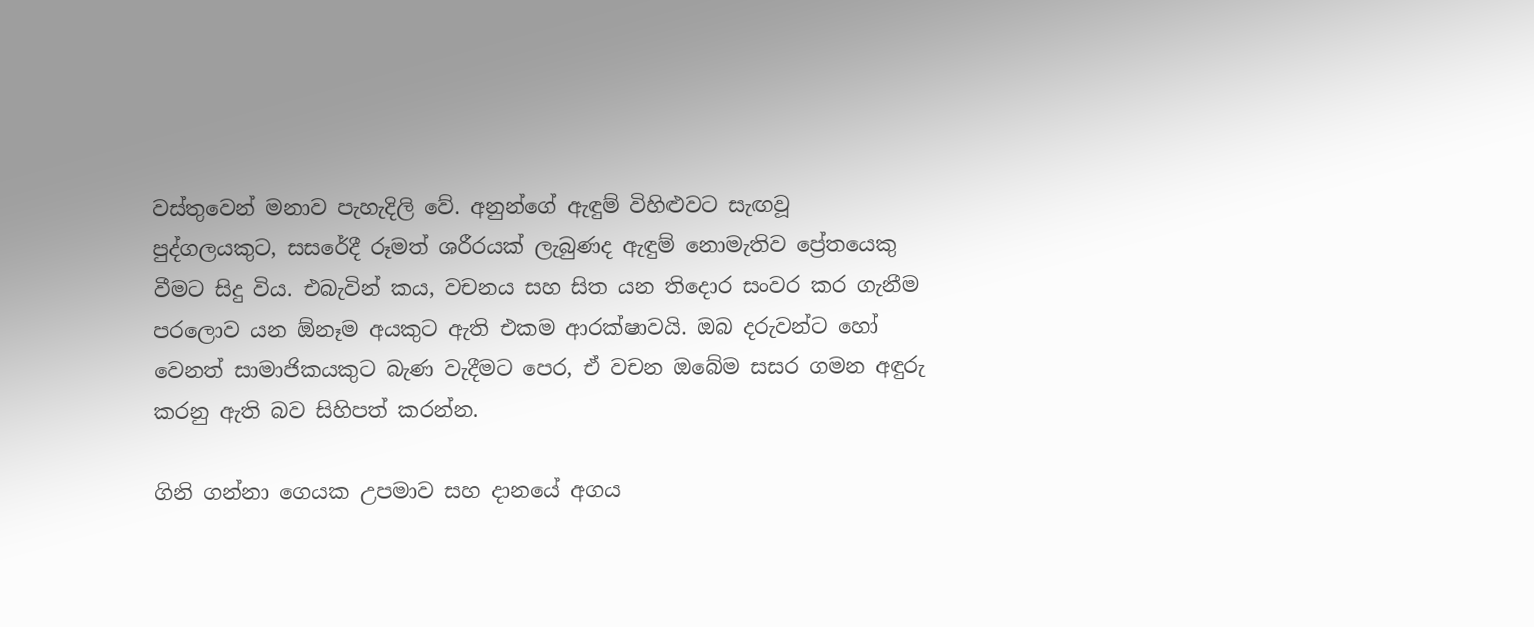වස්තුවෙන් මනාව පැහැදිලි වේ. අනුන්ගේ ඇඳුම් විහිළුවට සැඟවූ පුද්ගලයකුට, සසරේදී රූමත් ශරීරයක් ලැබුණද ඇඳුම් නොමැතිව ප්‍රේතයෙකු වීමට සිදු විය. එබැවින් කය, වචනය සහ සිත යන තිදොර සංවර කර ගැනීම පරලොව යන ඕනෑම අයකුට ඇති එකම ආරක්ෂාවයි. ඔබ දරුවන්ට හෝ වෙනත් සාමාජිකයකුට බැණ වැදීමට පෙර, ඒ වචන ඔබේම සසර ගමන අඳුරු කරනු ඇති බව සිහිපත් කරන්න.

ගිනි ගන්නා ගෙයක උපමාව සහ දානයේ අගය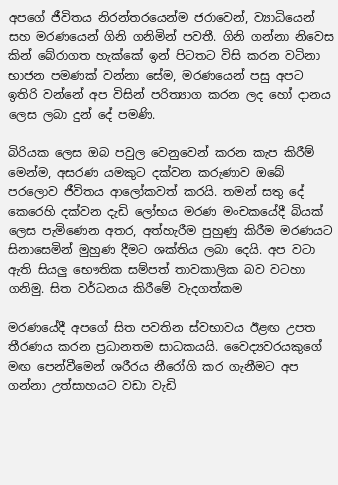අපගේ ජීවිතය නිරන්තරයෙන්ම ජරාවෙන්, ව්‍යාධියෙන් සහ මරණයෙන් ගිනි ගනිමින් පවතී. ගිනි ගන්නා නිවෙස කින් බේරාගත හැක්කේ ඉන් පිටතට විසි කරන වටිනා භාජන පමණක් වන්නා සේම, මරණයෙන් පසු අපට ඉතිරි වන්නේ අප විසින් පරිත්‍යාග කරන ලද හෝ දානය ලෙස ලබා දුන් දේ පමණි.

බිරියක ලෙස ඔබ පවුල වෙනුවෙන් කරන කැප කිරීම් මෙන්ම, අසරණ යමකුට දක්වන කරුණාව ඔබේ පරලොව ජීවිතය ආලෝකවත් කරයි. තමන් සතු දේ කෙරෙහි දක්වන දැඩි ලෝභය මරණ මංචකයේදී බියක් ලෙස පැමිණෙන අතර, අත්හැරීම පුහුණු කිරීම මරණයට සිනාසෙමින් මුහුණ දීමට ශක්තිය ලබා දෙයි. අප වටා ඇති සියලු භෞතික සම්පත් තාවකාලික බව වටහා ගනිමු. සිත වර්ධනය කිරීමේ වැදගත්කම

මරණයේදී අපගේ සිත පවතින ස්වභාවය ඊළඟ උපත තීරණය කරන ප්‍රධානතම සාධකයයි. වෛද්‍යවරයකුගේ මඟ පෙන්වීමෙන් ශරීරය නීරෝගි කර ගැනීමට අප ගන්නා උත්සාහයට වඩා වැඩි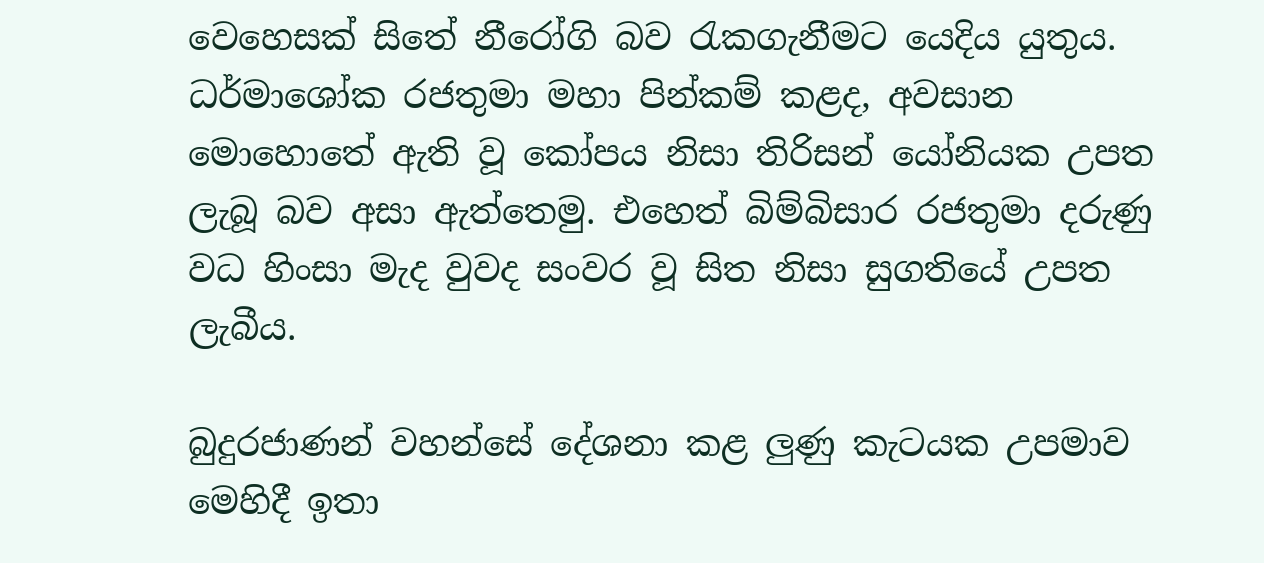වෙහෙසක් සිතේ නීරෝගි බව රැකගැනීමට යෙදිය යුතුය. ධර්මාශෝක රජතුමා මහා පින්කම් කළද, අවසාන මොහොතේ ඇති වූ කෝපය නිසා තිරිසන් යෝනියක උපත ලැබූ බව අසා ඇත්තෙමු. එහෙත් බිම්බිසාර රජතුමා දරුණු වධ හිංසා මැද වුවද සංවර වූ සිත නිසා සුගතියේ උපත ලැබීය.

බුදුරජාණන් වහන්සේ දේශනා කළ ලුණු කැටයක උපමාව මෙහිදී ඉතා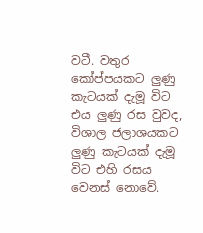වටී. වතුර කෝප්පයකට ලුණු කැටයක් දැමූ විට එය ලුණු රස වුවද, විශාල ජලාශයකට ලුණු කැටයක් දැමූ විට එහි රසය වෙනස් නොවේ.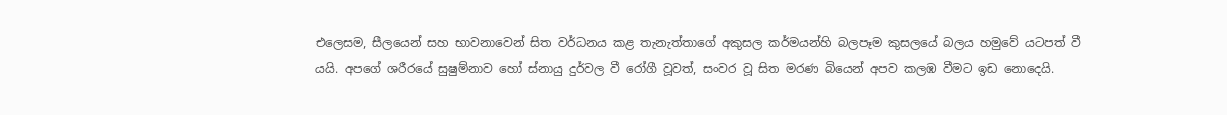එලෙසම, සීලයෙන් සහ භාවනාවෙන් සිත වර්ධනය කළ තැනැත්තාගේ අකුසල කර්මයන්හි බලපෑම කුසලයේ බලය හමුවේ යටපත් වී යයි. අපගේ ශරීරයේ සුෂුම්නාව හෝ ස්නායු දුර්වල වී රෝගී වූවත්, සංවර වූ සිත මරණ බියෙන් අපව කලඹ වීමට ඉඩ නොදෙයි.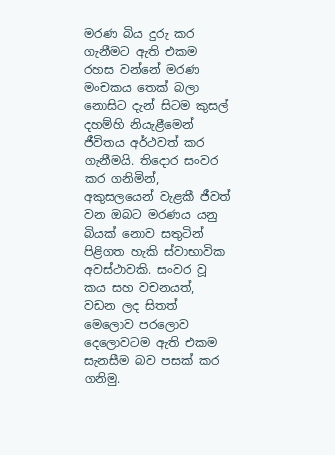මරණ බිය දුරු කර ගැනීමට ඇති එකම රහස වන්නේ මරණ මංචකය තෙක් බලා නොසිට දැන් සිටම කුසල් දහම්හි නියැළීමෙන් ජීවිතය අර්ථවත් කර ගැනීමයි. තිදොර සංවර කර ගනිමින්, අකුසලයෙන් වැළකී ජීවත් වන ඔබට මරණය යනු බියක් නොව සතුටින් පිළිගත හැකි ස්වාභාවික අවස්ථාවකි. සංවර වූ කය සහ වචනයත්, වඩන ලද සිතත් මෙලොව පරලොව දෙලොවටම ඇති එකම සැනසීම බව පසක් කර ගනිමු.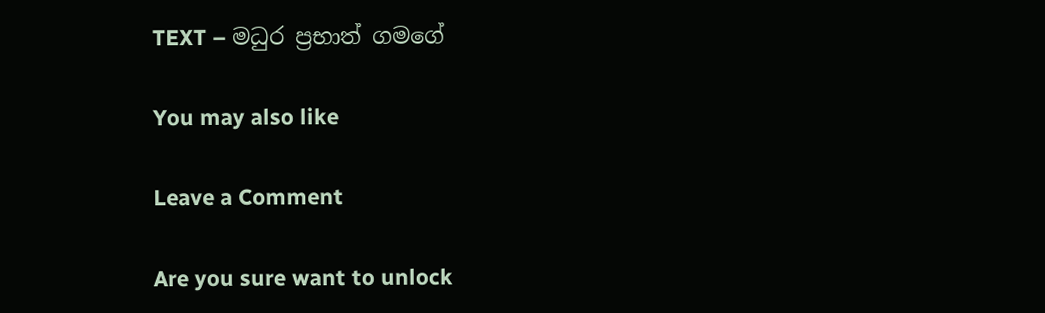TEXT – මධුර ප්‍රභාත් ගමගේ

You may also like

Leave a Comment

Are you sure want to unlock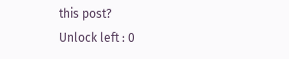this post?
Unlock left : 0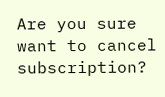Are you sure want to cancel subscription?